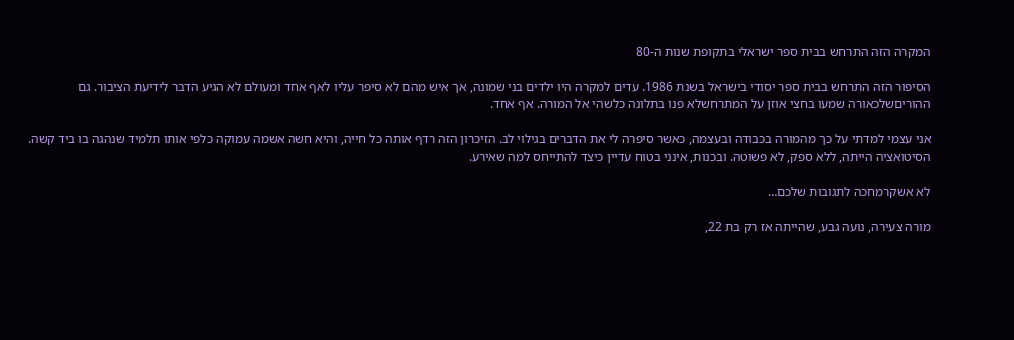המקרה הזה התרחש בבית ספר ישראלי בתקופת שנות ה-80

הסיפור הזה התרחש בבית ספר יסודי בישראל בשנת 1986. עדים למקרה היו ילדים בני שמונה, אך איש מהם לא סיפר עליו לאף אחד ומעולם לא הגיע הדבר לידיעת הציבור. גם ההוריםשלכאורה שמעו בחצי אוזן על המתרחשלא פנו בתלונה כלשהי אל המורה. אף אחד.

אני עצמי למדתי על כך מהמורה בכבודה ובעצמה, כאשר סיפרה לי את הדברים בגילוי לב. הזיכרון הזה רדף אותה כל חייה, והיא חשה אשמה עמוקה כלפי אותו תלמיד שנהגה בו ביד קשה. הסיטואציה הייתה, ללא ספק, לא פשוטה. ובכנות, אינני בטוח עדיין כיצד להתייחס למה שאירע.

לא אשקרמחכה לתגובות שלכם…

מורה צעירה, נועה גבע, שהייתה אז רק בת 22,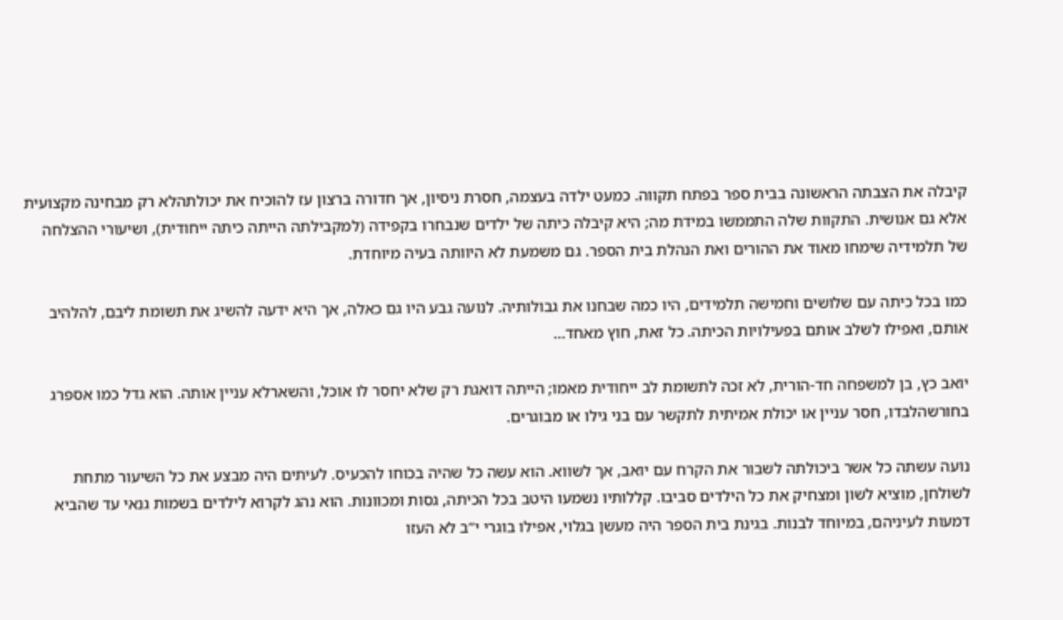קיבלה את הצבתה הראשונה בבית ספר בפתח תקווה. כמעט ילדה בעצמה, חסרת ניסיון, אך חדורה ברצון עז להוכיח את יכולתהלא רק מבחינה מקצועית אלא גם אנושית. התקוות שלה התממשו במידת מה; היא קיבלה כיתה של ילדים שנבחרו בקפידה (למקבילתה הייתה כיתה ייחודית), ושיעורי ההצלחה של תלמידיה שימחו מאוד את ההורים ואת הנהלת בית הספר. גם משמעת לא היוותה בעיה מיוחדת.

כמו בכל כיתה עם שלושים וחמישה תלמידים, היו כמה שבחנו את גבולותיה. לנועה גבע היו גם כאלה, אך היא ידעה להשיג את תשומת ליבם, להלהיב אותם, ואפילו לשלב אותם בפעילויות הכיתה. כל זאת, חוץ מאחד…

יואב כץ, בן למשפחה חד-הורית, לא זכה לתשומת לב ייחודית מאמו; הייתה דואגת רק שלא יחסר לו אוכל, והשארלא עניין אותה. הוא גדל כמו אספרג בחורשהלבדו, חסר עניין או יכולת אמיתית לתקשר עם בני גילו או מבוגרים.

נועה עשתה כל אשר ביכולתה לשבור את הקרח עם יואב, אך לשווא. הוא עשה כל שהיה בכוחו להכעיס. לעיתים היה מבצע את כל השיעור מתחת לשולחן, מוציא לשון ומצחיק את כל הילדים סביבו. קללותיו נשמעו היטב בכל הכיתה, גסות ומכוונות. הוא נהג לקרוא לילדים בשמות גנאי עד שהביא דמעות לעיניהם, במיוחד לבנות. בגינת בית הספר היה מעשן בגלוי, אפילו בוגרי י”ב לא העזו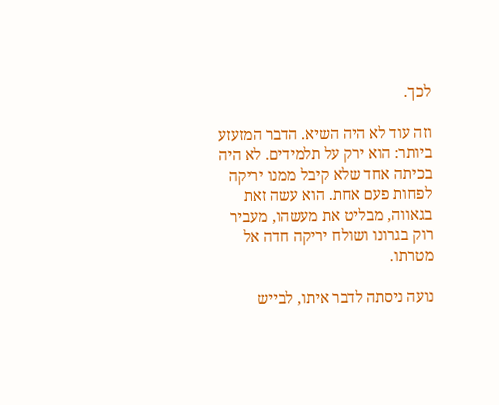לכך.

וזה עוד לא היה השיא. הדבר המזעזע ביותר: הוא ירק על תלמידים. לא היה בכיתה אחד שלא קיבל ממנו יריקה לפחות פעם אחת. הוא עשה זאת בגאווה, מבליט את מעשהו, מעביר רוק בגרונו ושולח יריקה חדה אל מטרתו.

נועה ניסתה לדבר איתו, לבייש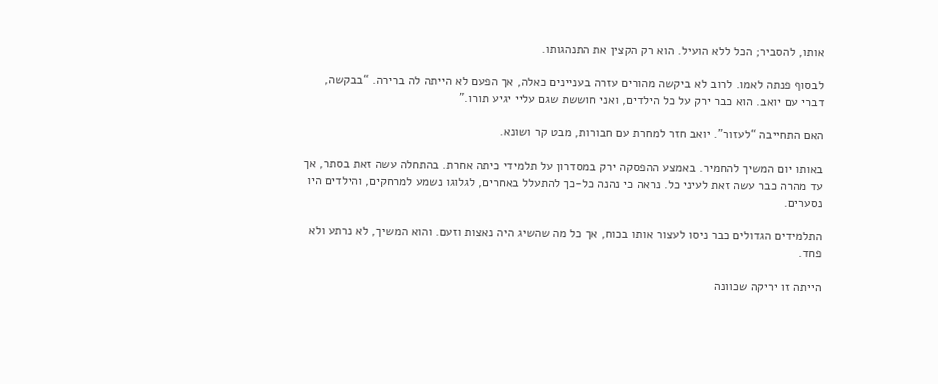אותו, להסביר; הכל ללא הועיל. הוא רק הקצין את התנהגותו.

לבסוף פנתה לאמו. לרוב לא ביקשה מהורים עזרה בעניינים כאלה, אך הפעם לא הייתה לה ברירה. “בבקשה, דברי עם יואב. הוא כבר ירק על כל הילדים, ואני חוששת שגם עליי יגיע תורו.”

האם התחייבה “לעזור”. יואב חזר למחרת עם חבורות, מבט קר ושונא.

באותו יום המשיך להחמיר. באמצע ההפסקה ירק במסדרון על תלמידי כיתה אחרת. בהתחלה עשה זאת בסתר, אך עד מהרה כבר עשה זאת לעיני כל. נראה כי נהנה כל-כך להתעלל באחרים, לגלוגו נשמע למרחקים, והילדים היו נסערים.

התלמידים הגדולים כבר ניסו לעצור אותו בכוח, אך כל מה שהשיג היה נאצות וזעם. והוא המשיך, לא נרתע ולא פחד.

הייתה זו יריקה שכוונה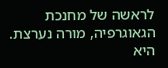לראשה של מחנכת הגאוגרפיה, מורה נערצת. היא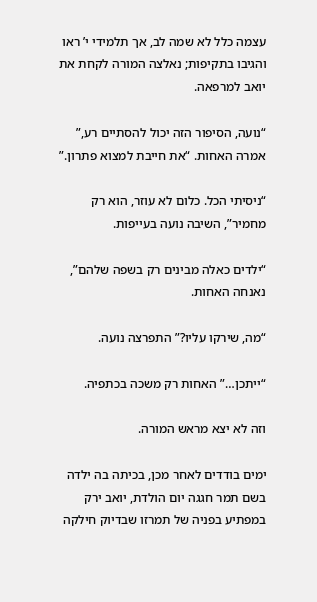עצמה כלל לא שמה לב, אך תלמידי י’ ראו והגיבו בתקיפות; נאלצה המורה לקחת את יואב למרפאה.

“נועה, הסיפור הזה יכול להסתיים רע,” אמרה האחות. “את חייבת למצוא פתרון.”

“ניסיתי הכל. כלום לא עוזר, הוא רק מחמיר”, השיבה נועה בעייפות.

“ילדים כאלה מבינים רק בשפה שלהם”, נאנחה האחות.

“מה, שירקו עליו?” התפרצה נועה.

“ייתכן…” האחות רק משכה בכתפיה.

וזה לא יצא מראש המורה.

ימים בודדים לאחר מכן, בכיתה בה ילדה בשם תמר חגגה יום הולדת, יואב ירק במפתיע בפניה של תמרזו שבדיוק חילקה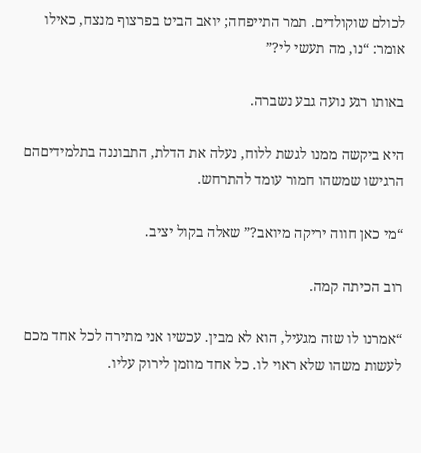לכולם שוקולדים. תמר התייפחה; יואב הביט בפרצוף מנצח, כאילו אומר: “נו, מה תעשי לי?”

באותו רגע נועה גבע נשברה.

היא ביקשה ממנו לגשת ללוח, נעלה את הדלת, התבוננה בתלמידיםהם הרגישו שמשהו חמור עומד להתרחש.

“מי כאן חווה יריקה מיואב?” שאלה בקול יציב.

רוב הכיתה קמה.

“אמרנו לו שזה מגעיל, הוא לא מבין. עכשיו אני מתירה לכל אחד מכם לעשות משהו שלא ראוי לו. כל אחד מוזמן לירוק עליו.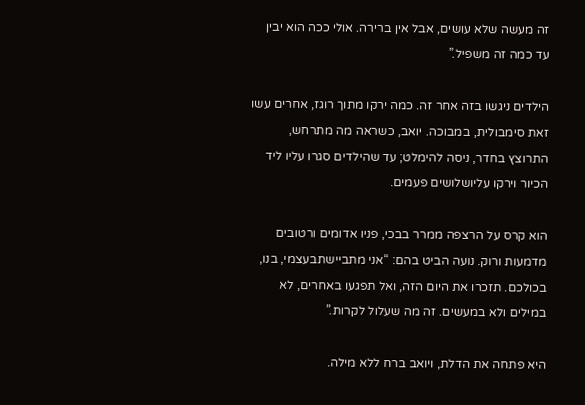זה מעשה שלא עושים, אבל אין ברירה. אולי ככה הוא יבין עד כמה זה משפיל.”

הילדים ניגשו בזה אחר זה. כמה ירקו מתוך רוגז, אחרים עשו זאת סימבולית, במבוכה. יואב, כשראה מה מתרחש, התרוצץ בחדר, ניסה להימלט; עד שהילדים סגרו עליו ליד הכיור וירקו עליושלושים פעמים.

הוא קרס על הרצפה ממרר בבכי, פניו אדומים ורטובים מדמעות ורוק. נועה הביט בהם: “אני מתביישתבעצמי, בנו, בכולכם. תזכרו את היום הזה, ואל תפגעו באחרים, לא במילים ולא במעשים. זה מה שעלול לקרות.”

היא פתחה את הדלת, ויואב ברח ללא מילה.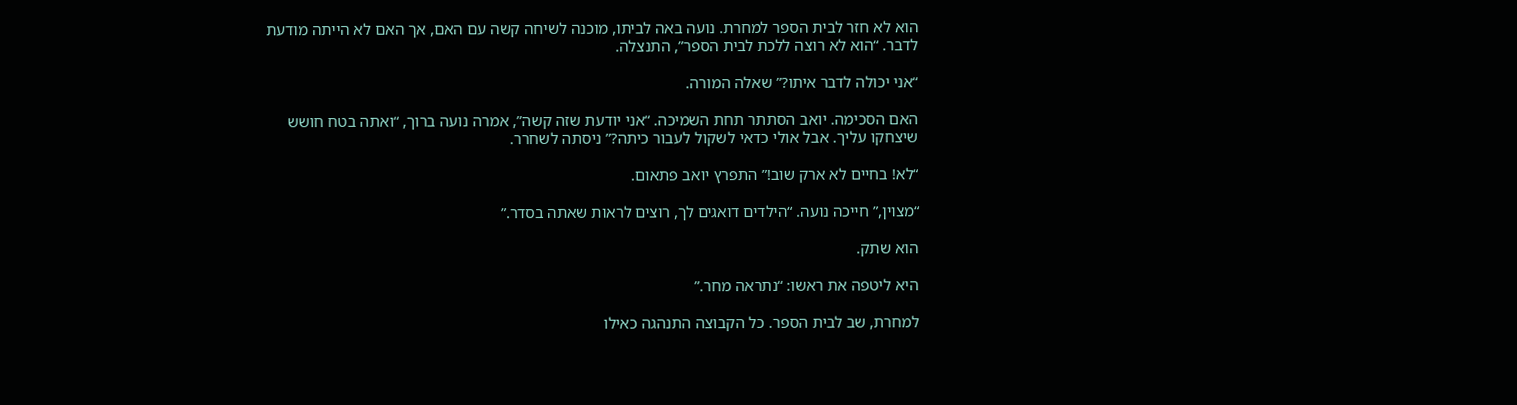הוא לא חזר לבית הספר למחרת. נועה באה לביתו, מוכנה לשיחה קשה עם האם, אך האם לא הייתה מודעת לדבר. “הוא לא רוצה ללכת לבית הספר”, התנצלה.

“אני יכולה לדבר איתו?” שאלה המורה.

האם הסכימה. יואב הסתתר תחת השמיכה. “אני יודעת שזה קשה”, אמרה נועה ברוך, “ואתה בטח חושש שיצחקו עליך. אבל אולי כדאי לשקול לעבור כיתה?” ניסתה לשחרר.

“לא! בחיים לא ארק שוב!” התפרץ יואב פתאום.

“מצוין,” חייכה נועה. “הילדים דואגים לך, רוצים לראות שאתה בסדר.”

הוא שתק.

היא ליטפה את ראשו: “נתראה מחר.”

למחרת, שב לבית הספר. כל הקבוצה התנהגה כאילו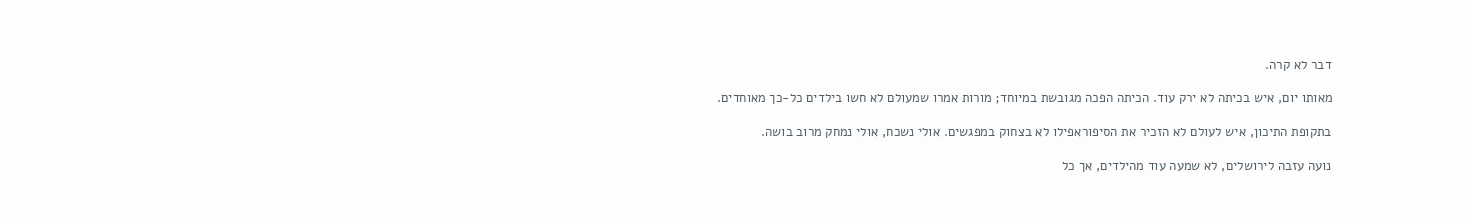דבר לא קרה.

מאותו יום, איש בכיתה לא ירק עוד. הכיתה הפכה מגובשת במיוחד; מורות אמרו שמעולם לא חשו בילדים כל-כך מאוחדים.

בתקופת התיכון, איש לעולם לא הזכיר את הסיפוראפילו לא בצחוק במפגשים. אולי נשכח, אולי נמחק מרוב בושה.

נועה עזבה לירושלים, לא שמעה עוד מהילדים, אך כל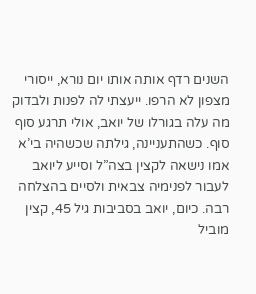השנים רדף אותה אותו יום נורא, ייסורי מצפון לא הרפו. ייעצתי לה לפנות ולבדוק מה עלה בגורלו של יואב, אולי תרגע סוף סוף. כשהתעניינה, גילתה שכשהיה בי’א אמו נישאה לקצין בצה”ל וסייע ליואב לעבור לפנימיה צבאית ולסיים בהצלחה רבה. כיום, יואב בסביבות גיל 45, קצין מוביל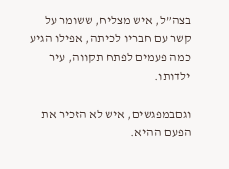בצה”ל, איש מצליח, ששומר על קשר עם חבריו לכיתה, אפילו הגיע כמה פעמים לפתח תקווה, עיר ילדותו.

וגםבמפגשים, איש לא הזכיר את הפעם ההיא.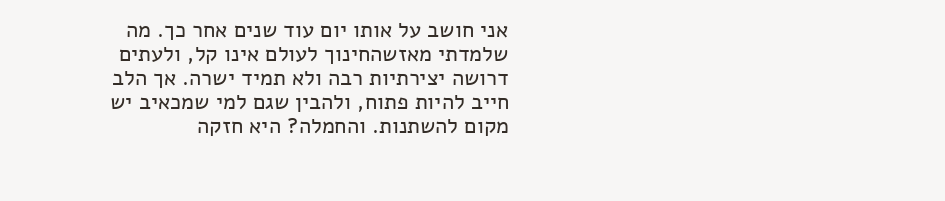אני חושב על אותו יום עוד שנים אחר כך. מה שלמדתי מאזשהחינוך לעולם אינו קל, ולעתים דרושה יצירתיות רבה ולא תמיד ישרה. אך הלב חייב להיות פתוח, ולהבין שגם למי שמכאיב יש מקום להשתנות. והחמלה? היא חזקה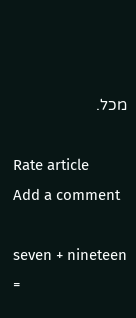מכל.

Rate article
Add a comment

seven + nineteen =